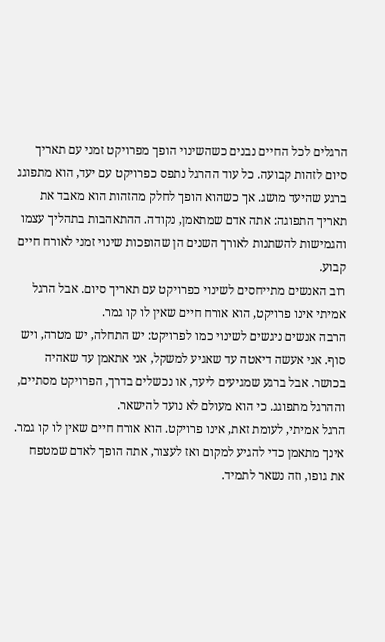הרגלים לכל החיים נבנים כשהשינוי הופך מפרויקט זמני עם תאריך סיום לזהות קבועה. כל עוד ההרגל נתפס כפרויקט עם יעד, הוא מתפוגג ברגע שהיעד מושג. אך כשהוא הופך לחלק מהזהות הוא מאבד את תאריך התפוגה: אתה אדם שמתאמן, נקודה. ההתאהבות בתהליך עצמו והגמישות להשתנות לאורך השנים הן שהופכות שינוי זמני לאורח חיים קבוע.
רוב האנשים מתייחסים לשינוי כפרויקט עם תאריך סיום. אבל הרגל אמיתי אינו פרויקט, הוא אורח חיים שאין לו קו גמר.
הרבה אנשים ניגשים לשינוי כמו לפרויקט: יש התחלה, יש מטרה, ויש סוף. אני אעשה דיאטה עד שאגיע למשקל, אני אתאמן עד שאהיה בכושר. אבל ברגע שמגיעים ליעד, או נכשלים בדרך, הפרויקט מסתיים, וההרגל מתפוגג. כי הוא מעולם לא נועד להישאר.
הרגל אמיתי, לעומת זאת, אינו פרויקט. הוא אורח חיים שאין לו קו גמר. אינך מתאמן כדי להגיע למקום ואז לעצור, אתה הופך לאדם שמטפח את גופו, וזה נשאר לתמיד.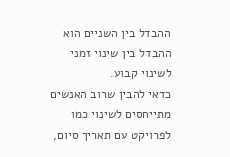ההבדל בין השניים הוא ההבדל בין שינוי זמני לשינוי קבוע.
כדאי להבין שרוב האנשים מתייחסים לשינוי כמו לפרויקט עם תאריך סיום,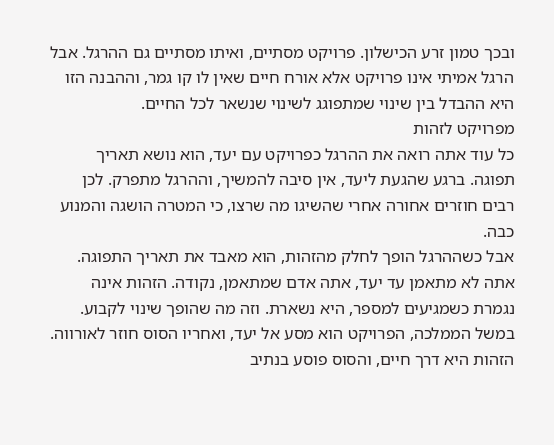ובכך טמון זרע הכישלון. פרויקט מסתיים, ואיתו מסתיים גם ההרגל. אבל הרגל אמיתי אינו פרויקט אלא אורח חיים שאין לו קו גמר, וההבנה הזו היא ההבדל בין שינוי שמתפוגג לשינוי שנשאר לכל החיים.
מפרויקט לזהות
כל עוד אתה רואה את ההרגל כפרויקט עם יעד, הוא נושא תאריך תפוגה. ברגע שהגעת ליעד, אין סיבה להמשיך, וההרגל מתפרק. לכן רבים חוזרים אחורה אחרי שהשיגו מה שרצו, כי המטרה הושגה והמנוע כבה.
אבל כשההרגל הופך לחלק מהזהות, הוא מאבד את תאריך התפוגה. אתה לא מתאמן עד יעד, אתה אדם שמתאמן, נקודה. הזהות אינה נגמרת כשמגיעים למספר, היא נשארת. וזה מה שהופך שינוי לקבוע.
במשל הממלכה, הפרויקט הוא מסע אל יעד, ואחריו הסוס חוזר לאורווה. הזהות היא דרך חיים, והסוס פוסע בנתיב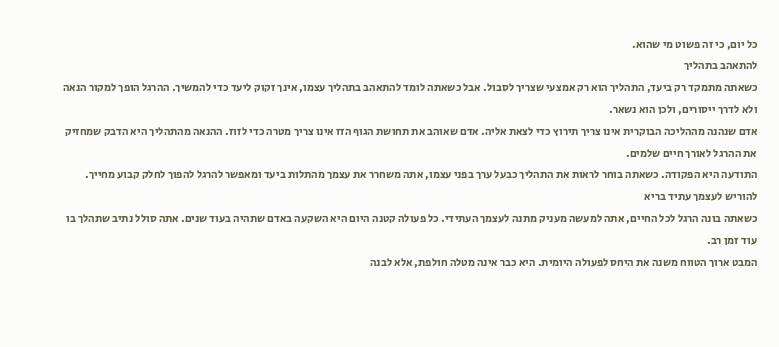כל יום, כי זה פשוט מי שהוא.
להתאהב בתהליך
כשאתה מתמקד רק ביעד, התהליך הוא רק אמצעי שצריך לסבול. אבל כשאתה לומד להתאהב בתהליך עצמו, אינך זקוק ליעד כדי להמשיך. ההרגל הופך למקור הנאה ולא לדרך ייסורים, ולכן הוא נשאר.
אדם שנהנה מההליכה הבוקרית אינו צריך תירוץ כדי לצאת אליה. אדם שאוהב את תחושת הגוף הזז אינו צריך מטרה כדי לזוז. ההנאה מהתהליך היא הדבק שמחזיק את ההרגל לאורך חיים שלמים.
התודעה היא הפקודה. כשאתה בוחר לראות את התהליך כבעל ערך בפני עצמו, אתה משחרר את עצמך מהתלות ביעד ומאפשר להרגל להפוך לחלק קבוע מחייך.
להוריש לעצמך עתיד בריא
כשאתה בונה הרגל לכל החיים, אתה למעשה מעניק מתנה לעצמך העתידי. כל פעולה קטנה היום היא השקעה באדם שתהיה בעוד שנים. אתה סולל נתיב שתהלך בו עוד זמן רב.
המבט ארוך הטווח משנה את היחס לפעולה היומית. היא כבר אינה מטלה חולפת, אלא לבנה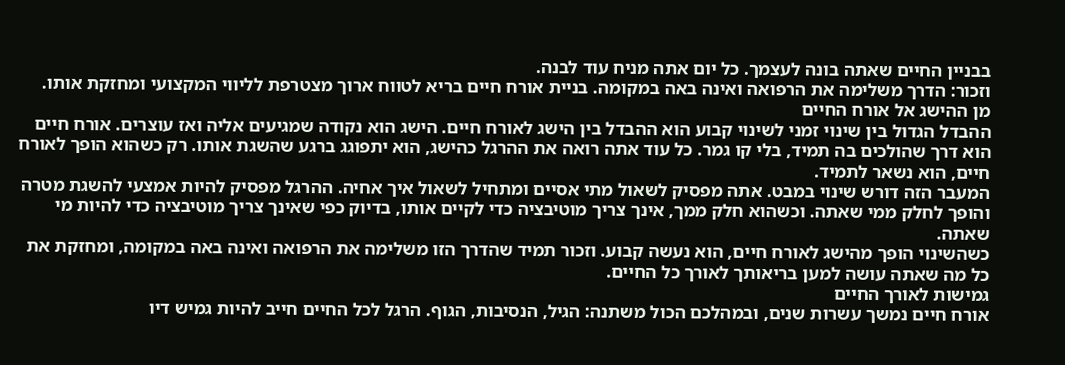בבניין החיים שאתה בונה לעצמך. כל יום אתה מניח עוד לבנה.
וזכור: הדרך משלימה את הרפואה ואינה באה במקומה. בניית אורח חיים בריא לטווח ארוך מצטרפת לליווי המקצועי ומחזקת אותו.
מן ההישג אל אורח החיים
ההבדל הגדול בין שינוי זמני לשינוי קבוע הוא ההבדל בין הישג לאורח חיים. הישג הוא נקודה שמגיעים אליה ואז עוצרים. אורח חיים הוא דרך שהולכים בה תמיד, בלי קו גמר. כל עוד אתה רואה את ההרגל כהישג, הוא יתפוגג ברגע שהשגת אותו. רק כשהוא הופך לאורח חיים, הוא נשאר לתמיד.
המעבר הזה דורש שינוי במבט. אתה מפסיק לשאול מתי אסיים ומתחיל לשאול איך אחיה. ההרגל מפסיק להיות אמצעי להשגת מטרה והופך לחלק ממי שאתה. וכשהוא חלק ממך, אינך צריך מוטיבציה כדי לקיים אותו, בדיוק כפי שאינך צריך מוטיבציה כדי להיות מי שאתה.
כשהשינוי הופך מהישג לאורח חיים, הוא נעשה קבוע. וזכור תמיד שהדרך הזו משלימה את הרפואה ואינה באה במקומה, ומחזקת את כל מה שאתה עושה למען בריאותך לאורך כל החיים.
גמישות לאורך החיים
אורח חיים נמשך עשרות שנים, ובמהלכם הכול משתנה: הגיל, הנסיבות, הגוף. הרגל לכל החיים חייב להיות גמיש דיו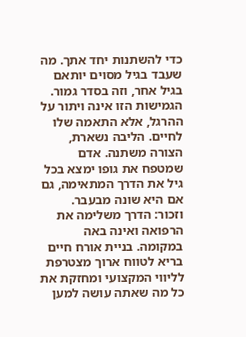כדי להשתנות יחד אתך. מה שעבד בגיל מסוים יותאם בגיל אחר, וזה בסדר גמור.
הגמישות הזו אינה ויתור על ההרגל, אלא התאמה שלו לחיים. הליבה נשארת, הצורה משתנה. אדם שמטפח את גופו ימצא בכל גיל את הדרך המתאימה, גם אם היא שונה מבעבר.
וזכור: הדרך משלימה את הרפואה ואינה באה במקומה. בניית אורח חיים בריא לטווח ארוך מצטרפת לליווי המקצועי ומחזקת את כל מה שאתה עושה למען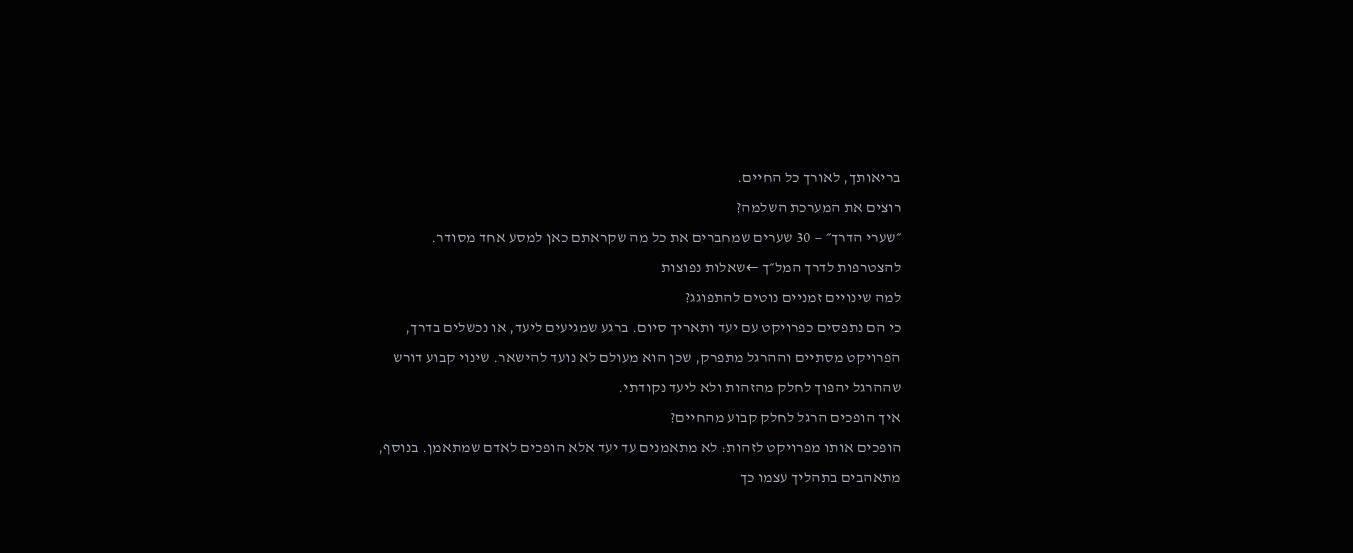בריאותך, לאורך כל החיים.
רוצים את המערכת השלמה?
״שערי הדרך״ — 30 שערים שמחברים את כל מה שקראתם כאן למסע אחד מסודר.
להצטרפות לדרך המל״ך ←שאלות נפוצות
למה שינויים זמניים נוטים להתפוגג?
כי הם נתפסים כפרויקט עם יעד ותאריך סיום. ברגע שמגיעים ליעד, או נכשלים בדרך, הפרויקט מסתיים וההרגל מתפרק, שכן הוא מעולם לא נועד להישאר. שינוי קבוע דורש שההרגל יהפוך לחלק מהזהות ולא ליעד נקודתי.
איך הופכים הרגל לחלק קבוע מהחיים?
הופכים אותו מפרויקט לזהות: לא מתאמנים עד יעד אלא הופכים לאדם שמתאמן. בנוסף, מתאהבים בתהליך עצמו כך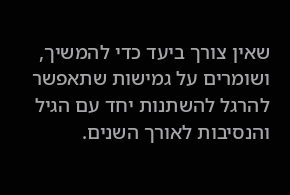שאין צורך ביעד כדי להמשיך, ושומרים על גמישות שתאפשר להרגל להשתנות יחד עם הגיל והנסיבות לאורך השנים.